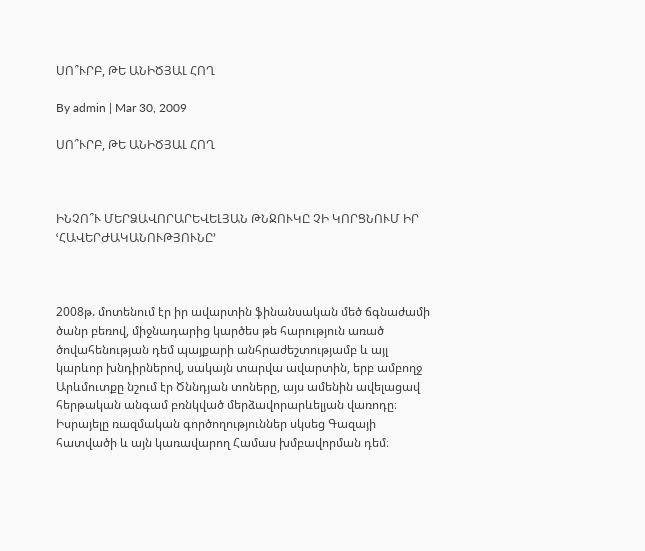ՍՈ՞ՒՐԲ, ԹԵ ԱՆԻԾՅԱԼ ՀՈՂ

By admin | Mar 30, 2009

ՍՈ՞ՒՐԲ, ԹԵ ԱՆԻԾՅԱԼ ՀՈՂ



ԻՆՉՈ՞Ւ ՄԵՐՁԱՎՈՐԱՐԵՎԵԼՅԱՆ ԹՆՋՈՒԿԸ ՉԻ ԿՈՐՑՆՈՒՄ ԻՐ ՙՀԱՎԵՐԺԱԿԱՆՈՒԹՅՈՒՆԸ՚



2008թ. մոտենում էր իր ավարտին ֆինանսական մեծ ճգնաժամի ծանր բեռով, միջնադարից կարծես թե հարություն առած ծովահենության դեմ պայքարի անհրաժեշտությամբ և այլ կարևոր խնդիրներով, սակայն տարվա ավարտին, երբ ամբողջ Արևմուտքը նշում էր Ծննդյան տոները, այս ամենին ավելացավ հերթական անգամ բռնկված մերձավորարևելյան վառոդը։ Իսրայելը ռազմական գործողություններ սկսեց Գազայի հատվածի և այն կառավարող Համաս խմբավորման դեմ։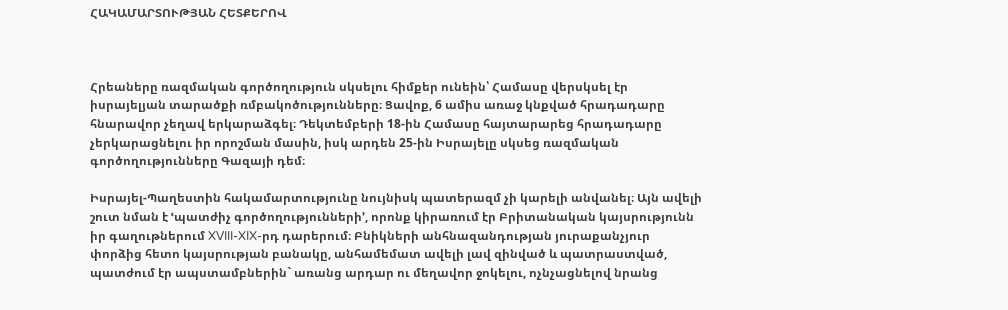ՀԱԿԱՄԱՐՏՈՒԹՅԱՆ ՀԵՏՔԵՐՈՎ



Հրեաները ռազմական գործողություն սկսելու հիմքեր ունեին՝ Համասը վերսկսել էր իսրայելյան տարածքի ռմբակոծությունները։ Ցավոք, 6 ամիս առաջ կնքված հրադադարը հնարավոր չեղավ երկարաձգել։ Դեկտեմբերի 18-ին Համասը հայտարարեց հրադադարը չերկարացնելու իր որոշման մասին, իսկ արդեն 25-ին Իսրայելը սկսեց ռազմական գործողությունները Գազայի դեմ։

Իսրայել-Պաղեստին հակամարտությունը նույնիսկ պատերազմ չի կարելի անվանել։ Այն ավելի շուտ նման է ՙպատժիչ գործողությունների՚, որոնք կիրառում էր Բրիտանական կայսրությունն իր գաղութներում XVIII-XIX-րդ դարերում։ Բնիկների անհնազանդության յուրաքանչյուր փորձից հետո կայսրության բանակը, անհամեմատ ավելի լավ զինված և պատրաստված, պատժում էր ապստամբներին` առանց արդար ու մեղավոր ջոկելու, ոչնչացնելով նրանց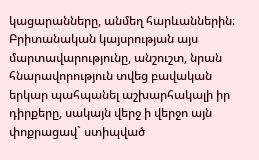կացարանները, անմեղ հարևաններին։ Բրիտանական կայսրության այս մարտավարությունը, անշուշտ, նրան հնարավորություն տվեց բավական երկար պահպանել աշխարհակալի իր դիրքերը, սակայն վերջ ի վերջո այն փոքրացավ` ստիպված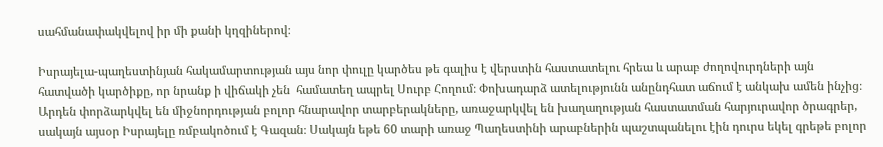սահմանափակվելով իր մի քանի կղզիներով։

Իսրայելա-պաղեստինյան հակամարտության այս նոր փուլը կարծես թե գալիս է վերստին հաստատելու հրեա և արաբ ժողովուրդների այն հատվածի կարծիքը, որ նրանք ի վիճակի չեն  համատեղ ապրել Սուրբ Հողում։ Փոխադարձ ատելությունն անընդհատ աճում է անկախ ամեն ինչից։ Արդեն փորձարկվել են միջնորդության բոլոր հնարավոր տարբերակները, առաջարկվել են խաղաղության հաստատման հարյուրավոր ծրագրեր, սակայն այսօր Իսրայելը ռմբակոծում է Գազան։ Սակայն եթե 60 տարի առաջ Պաղեստինի արաբներին պաշտպանելու էին դուրս եկել գրեթե բոլոր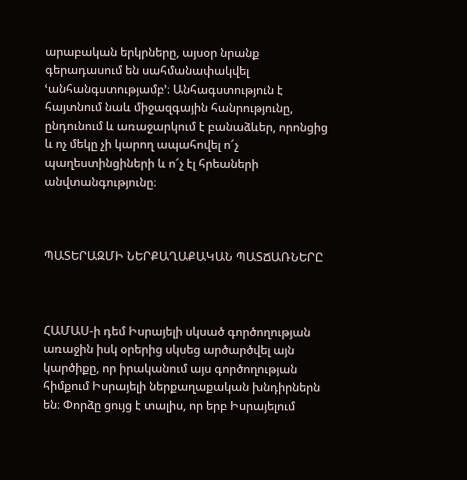արաբական երկրները, այսօր նրանք գերադասում են սահմանափակվել ՙանհանգստությամբ՚։ Անհագստություն է հայտնում նաև միջազգային հանրությունը, ընդունում և առաջարկում է բանաձևեր, որոնցից և ոչ մեկը չի կարող ապահովել ո՜չ պաղեստինցիների և ո՜չ էլ հրեաների անվտանգությունը։



ՊԱՏԵՐԱԶՄԻ ՆԵՐՔԱՂԱՔԱԿԱՆ ՊԱՏՃԱՌՆԵՐԸ



ՀԱՄԱՍ-ի դեմ Իսրայելի սկսած գործողության առաջին իսկ օրերից սկսեց արծարծվել այն կարծիքը, որ իրականում այս գործողության հիմքում Իսրայելի ներքաղաքական խնդիրներն են։ Փորձը ցույց է տալիս, որ երբ Իսրայելում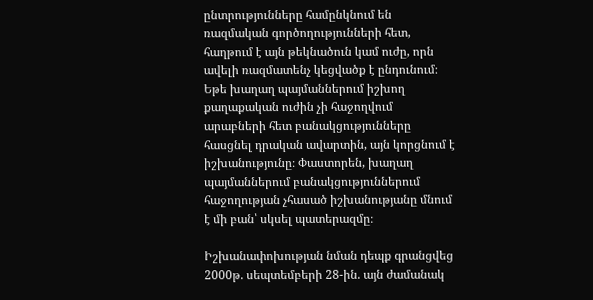ընտրությունները համընկնում են ռազմական գործողությունների հետ, հաղթում է այն թեկնածուն կամ ուժը, որն ավելի ռազմատենչ կեցվածք է ընդունում։ Եթե խաղաղ պայմաններում իշխող քաղաքական ուժին չի հաջողվում արաբների հետ բանակցությունները հասցնել դրական ավարտին, այն կորցնում է իշխանությունը։ Փաստորեն, խաղաղ պայմաններում բանակցություններում հաջողության չհասած իշխանությանը մնում է մի բան՝ սկսել պատերազմը։

Իշխանափոխության նման դեպք գրանցվեց 2000թ. սեպտեմբերի 28-ին. այն ժամանակ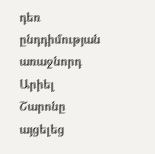դեռ ընդդիմության առաջնորդ Արիել Շարոնը այցելեց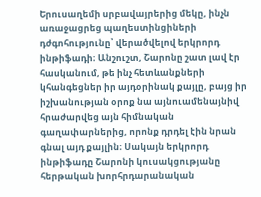Երուսաղեմի սրբավայրերից մեկը, ինչն առաջացրեց պաղեստինցիների դժգոհությունը՝ վերածվելով երկրորդ ինթիֆադի։ Անշուշտ, Շարոնը շատ լավ էր հասկանում, թե ինչ հետևանքների կհանգեցներ իր այդօրինակ քայլը, բայց իր իշխանության օրոք նա այնուամենայնիվ հրաժարվեց այն հիմնական գաղափարներից, որոնք դրդել էին նրան գնալ այդ քայլին։ Սակայն երկրորդ ինթիֆադը Շարոնի կուսակցությանը հերթական խորհրդարանական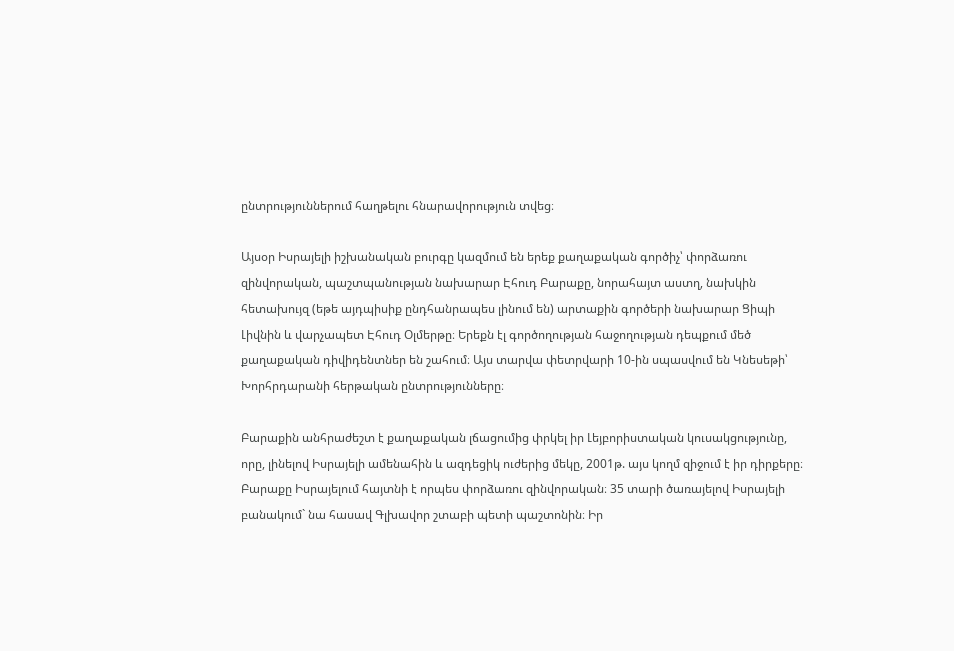ընտրություններում հաղթելու հնարավորություն տվեց։

Այսօր Իսրայելի իշխանական բուրգը կազմում են երեք քաղաքական գործիչ՝ փորձառու զինվորական, պաշտպանության նախարար Էհուդ Բարաքը, նորահայտ աստղ, նախկին հետախույզ (եթե այդպիսիք ընդհանրապես լինում են) արտաքին գործերի նախարար Ցիպի Լիվնին և վարչապետ Էհուդ Օլմերթը։ Երեքն էլ գործողության հաջողության դեպքում մեծ քաղաքական դիվիդենտներ են շահում։ Այս տարվա փետրվարի 10-ին սպասվում են Կնեսեթի՝ Խորհրդարանի հերթական ընտրությունները։

Բարաքին անհրաժեշտ է քաղաքական լճացումից փրկել իր Լեյբորիստական կուսակցությունը, որը, լինելով Իսրայելի ամենահին և ազդեցիկ ուժերից մեկը, 2001թ. այս կողմ զիջում է իր դիրքերը։ Բարաքը Իսրայելում հայտնի է որպես փորձառու զինվորական։ 35 տարի ծառայելով Իսրայելի բանակում` նա հասավ Գլխավոր շտաբի պետի պաշտոնին։ Իր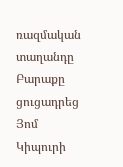ռազմական տաղանդը Բարաքը ցուցադրեց Յոմ Կիպուրի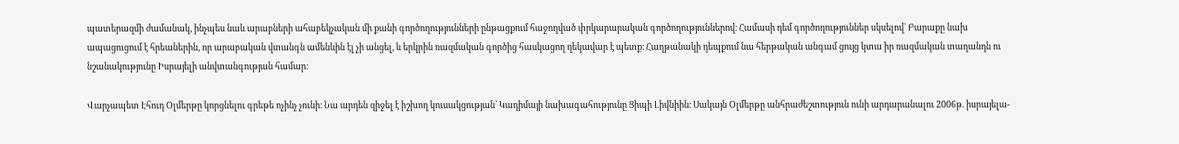պատերազմի ժամանակ, ինչպես նաև արաբների ահաբեկչական մի քանի գործողությունների ընթացքում հաջողված փրկարարական գործողություններով։ Համասի դեմ գործողություններ սկսելով` Բարաքը նախ ապացուցում է հրեաներին, որ արաբական վտանգն ամենևին էլ չի անցել, և երկրին ռազմական գործից հասկացող ղեկավար է պետք։ Հաղթանակի դեպքում նա հերթական անգամ ցույց կտա իր ռազմական տաղանդն ու նշանակությունը Իսրայելի անվտանգության համար։

Վարչապետ Էհուդ Օլմերթը կորցնելու գրեթե ոչինչ չունի։ Նա արդեն զիջել է իշխող կուսակցության՝ Կադիմայի նախագահությունը Ցիպի Լիվնիին։ Սակայն Օլմերթը անհրաժեշտություն ունի արդարանալու 2006թ. իսրայելա-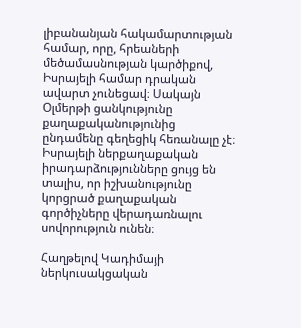լիբանանյան հակամարտության համար, որը, հրեաների մեծամասնության կարծիքով, Իսրայելի համար դրական ավարտ չունեցավ։ Սակայն Օլմերթի ցանկությունը քաղաքականությունից ընդամենը գեղեցիկ հեռանալը չէ։ Իսրայելի ներքաղաքական իրադարձությունները ցույց են տալիս, որ իշխանությունը կորցրած քաղաքական գործիչները վերադառնալու սովորություն ունեն։

Հաղթելով Կադիմայի ներկուսակցական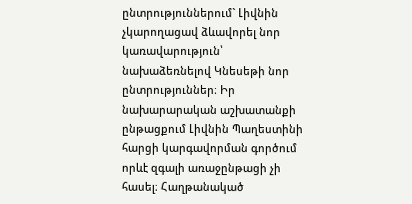ընտրություններում` Լիվնին չկարողացավ ձևավորել նոր կառավարություն՝ նախաձեռնելով Կնեսեթի նոր ընտրություններ։ Իր նախարարական աշխատանքի ընթացքում Լիվնին Պաղեստինի հարցի կարգավորման գործում որևէ զգալի առաջընթացի չի հասել։ Հաղթանակած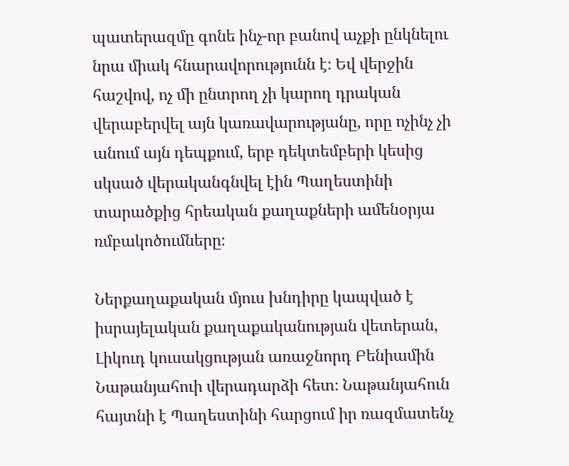պատերազմը գոնե ինչ-որ բանով աչքի ընկնելու նրա միակ հնարավորությունն է։ Եվ վերջին հաշվով, ոչ մի ընտրող չի կարող դրական վերաբերվել այն կառավարությանը, որը ոչինչ չի անում այն դեպքում, երբ դեկտեմբերի կեսից սկսած վերականգնվել էին Պաղեստինի տարածքից հրեական քաղաքների ամենօրյա ռմբակոծումները։

Ներքաղաքական մյուս խնդիրը կապված է իսրայելական քաղաքականության վետերան, Լիկուդ կուսակցության առաջնորդ Բենիամին Նաթանյահուի վերադարձի հետ։ Նաթանյահուն հայտնի է Պաղեստինի հարցում իր ռազմատենչ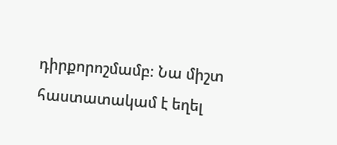դիրքորոշմամբ։ Նա միշտ հաստատակամ է եղել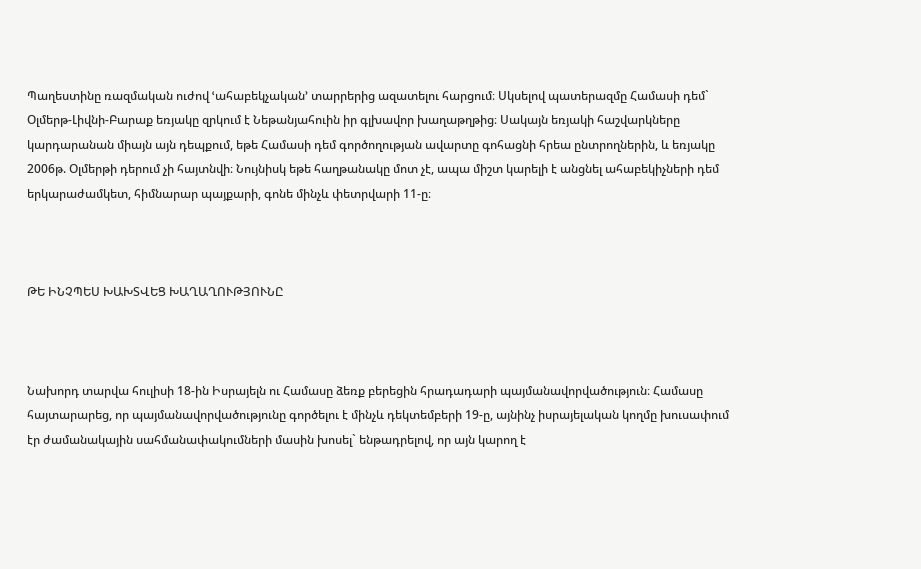Պաղեստինը ռազմական ուժով ՙահաբեկչական՚ տարրերից ազատելու հարցում։ Սկսելով պատերազմը Համասի դեմ` Օլմերթ-Լիվնի-Բարաք եռյակը զրկում է Նեթանյահուին իր գլխավոր խաղաթղթից։ Սակայն եռյակի հաշվարկները կարդարանան միայն այն դեպքում, եթե Համասի դեմ գործողության ավարտը գոհացնի հրեա ընտրողներին, և եռյակը 2006թ. Օլմերթի դերում չի հայտնվի։ Նույնիսկ եթե հաղթանակը մոտ չէ, ապա միշտ կարելի է անցնել ահաբեկիչների դեմ երկարաժամկետ, հիմնարար պայքարի, գոնե մինչև փետրվարի 11-ը։



ԹԵ ԻՆՉՊԵՍ ԽԱԽՏՎԵՑ ԽԱՂԱՂՈՒԹՅՈՒՆԸ



Նախորդ տարվա հուլիսի 18-ին Իսրայելն ու Համասը ձեռք բերեցին հրադադարի պայմանավորվածություն։ Համասը հայտարարեց, որ պայմանավորվածությունը գործելու է մինչև դեկտեմբերի 19-ը, այնինչ իսրայելական կողմը խուսափում էր ժամանակային սահմանափակումների մասին խոսել` ենթադրելով, որ այն կարող է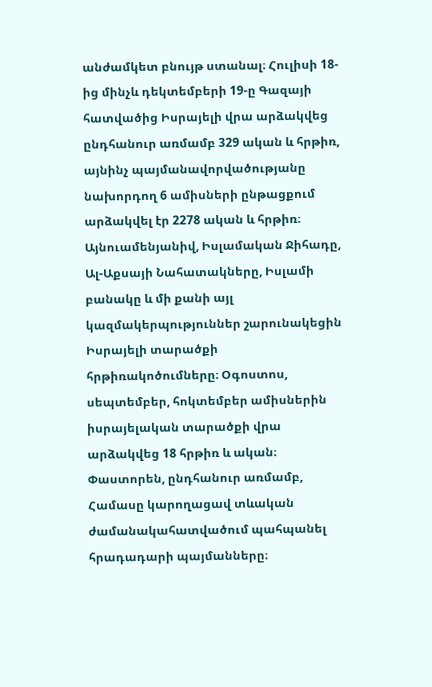անժամկետ բնույթ ստանալ։ Հուլիսի 18-ից մինչև դեկտեմբերի 19-ը Գազայի հատվածից Իսրայելի վրա արձակվեց ընդհանուր առմամբ 329 ական և հրթիռ, այնինչ պայմանավորվածությանը նախորդող 6 ամիսների ընթացքում արձակվել էր 2278 ական և հրթիռ։ Այնուամենյանիվ, Իսլամական Ջիհադը, Ալ-Աքսայի Նահատակները, Իսլամի բանակը և մի քանի այլ կազմակերպություններ շարունակեցին Իսրայելի տարածքի հրթիռակոծումները։ Օգոստոս, սեպտեմբեր, հոկտեմբեր ամիսներին իսրայելական տարածքի վրա արձակվեց 18 հրթիռ և ական։  Փաստորեն, ընդհանուր առմամբ, Համասը կարողացավ տևական ժամանակահատվածում պահպանել հրադադարի պայմանները։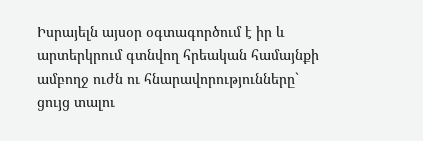Իսրայելն այսօր օգտագործում է իր և արտերկրում գտնվող հրեական համայնքի ամբողջ ուժն ու հնարավորությունները` ցույց տալու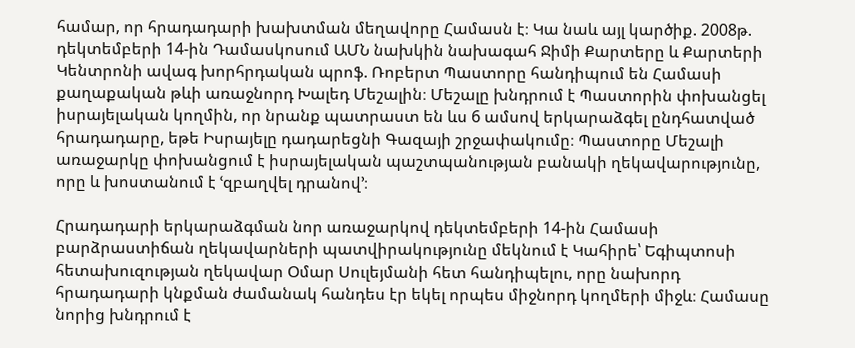համար, որ հրադադարի խախտման մեղավորը Համասն է։ Կա նաև այլ կարծիք. 2008թ. դեկտեմբերի 14-ին Դամասկոսում ԱՄՆ նախկին նախագահ Ջիմի Քարտերը և Քարտերի Կենտրոնի ավագ խորհրդական պրոֆ. Ռոբերտ Պաստորը հանդիպում են Համասի քաղաքական թևի առաջնորդ Խալեդ Մեշալին։ Մեշալը խնդրում է Պաստորին փոխանցել իսրայելական կողմին, որ նրանք պատրաստ են ևս 6 ամսով երկարաձգել ընդհատված հրադադարը, եթե Իսրայելը դադարեցնի Գազայի շրջափակումը։ Պաստորը Մեշալի առաջարկը փոխանցում է իսրայելական պաշտպանության բանակի ղեկավարությունը, որը և խոստանում է ՙզբաղվել դրանով՚։

Հրադադարի երկարաձգման նոր առաջարկով դեկտեմբերի 14-ին Համասի բարձրաստիճան ղեկավարների պատվիրակությունը մեկնում է Կահիրե՝ Եգիպտոսի հետախուզության ղեկավար Օմար Սուլեյմանի հետ հանդիպելու, որը նախորդ հրադադարի կնքման ժամանակ հանդես էր եկել որպես միջնորդ կողմերի միջև։ Համասը նորից խնդրում է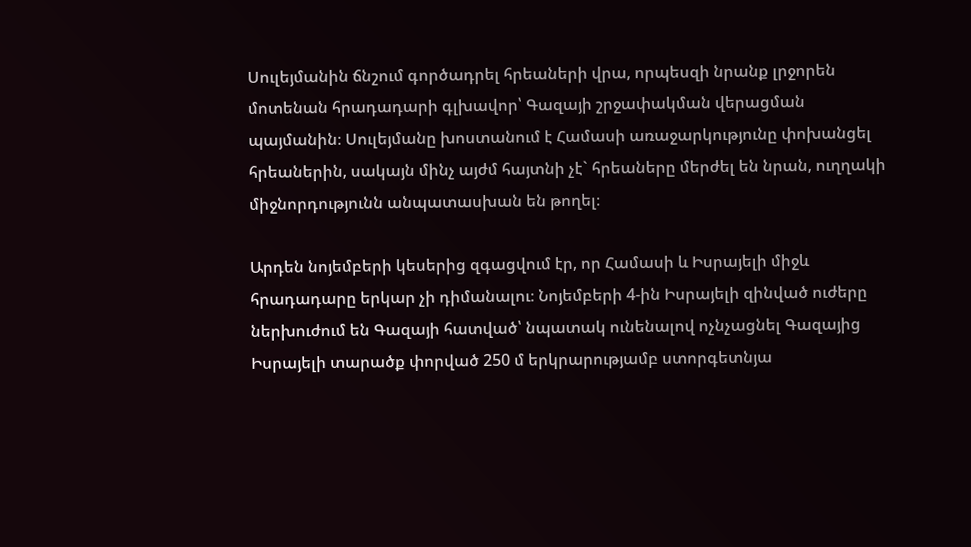Սուլեյմանին ճնշում գործադրել հրեաների վրա, որպեսզի նրանք լրջորեն մոտենան հրադադարի գլխավոր՝ Գազայի շրջափակման վերացման պայմանին։ Սուլեյմանը խոստանում է Համասի առաջարկությունը փոխանցել հրեաներին, սակայն մինչ այժմ հայտնի չէ` հրեաները մերժել են նրան, ուղղակի միջնորդությունն անպատասխան են թողել։

Արդեն նոյեմբերի կեսերից զգացվում էր, որ Համասի և Իսրայելի միջև հրադադարը երկար չի դիմանալու։ Նոյեմբերի 4-ին Իսրայելի զինված ուժերը ներխուժում են Գազայի հատված՝ նպատակ ունենալով ոչնչացնել Գազայից Իսրայելի տարածք փորված 250 մ երկրարությամբ ստորգետնյա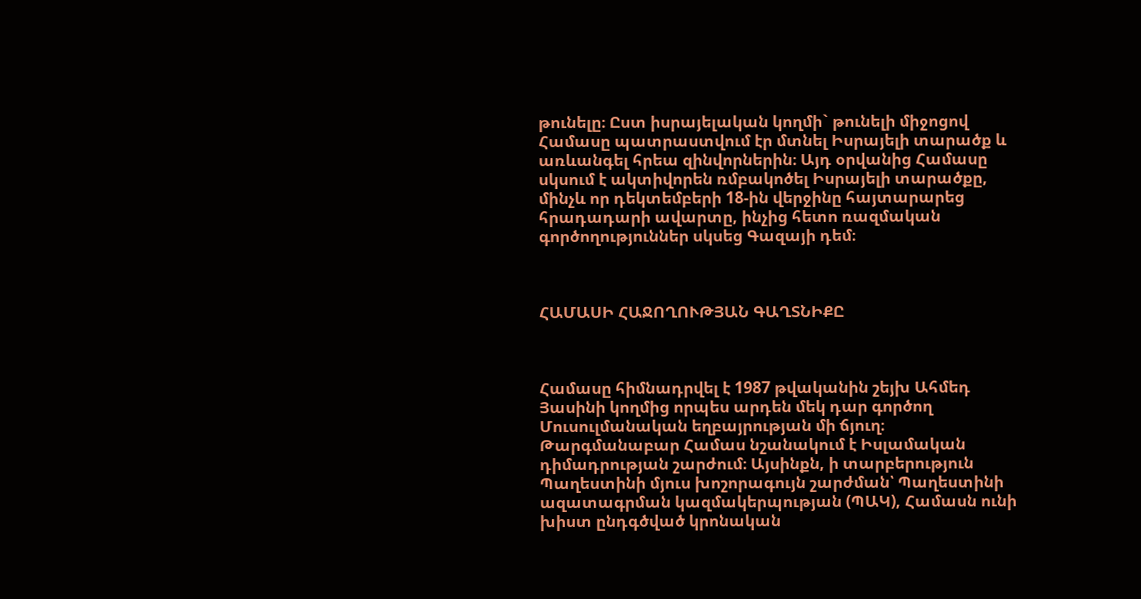թունելը։ Ըստ իսրայելական կողմի` թունելի միջոցով Համասը պատրաստվում էր մտնել Իսրայելի տարածք և առևանգել հրեա զինվորներին։ Այդ օրվանից Համասը սկսում է ակտիվորեն ռմբակոծել Իսրայելի տարածքը, մինչև որ դեկտեմբերի 18-ին վերջինը հայտարարեց հրադադարի ավարտը, ինչից հետո ռազմական գործողություններ սկսեց Գազայի դեմ։



ՀԱՄԱՍԻ ՀԱՋՈՂՈՒԹՅԱՆ ԳԱՂՏՆԻՔԸ



Համասը հիմնադրվել է 1987 թվականին շեյխ Ահմեդ Յասինի կողմից որպես արդեն մեկ դար գործող Մուսուլմանական եղբայրության մի ճյուղ։ Թարգմանաբար Համաս նշանակում է Իսլամական դիմադրության շարժում։ Այսինքն, ի տարբերություն Պաղեստինի մյուս խոշորագույն շարժման՝ Պաղեստինի ազատագրման կազմակերպության (ՊԱԿ), Համասն ունի խիստ ընդգծված կրոնական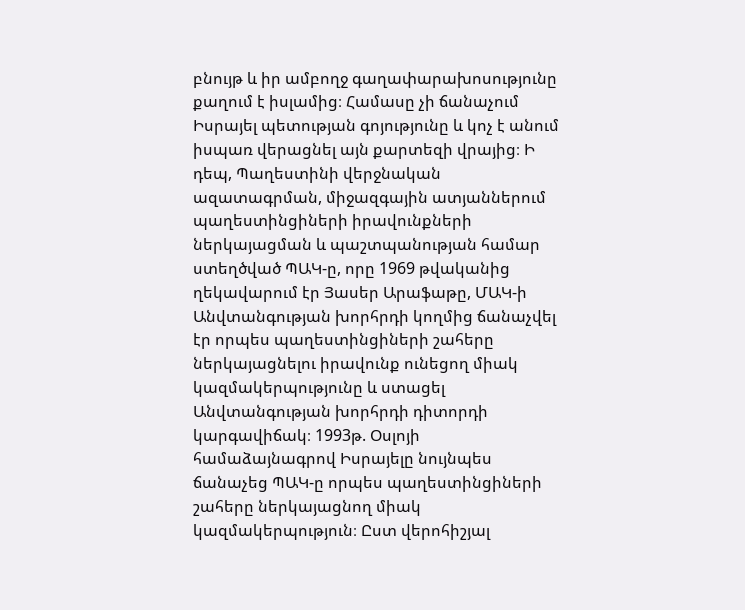բնույթ և իր ամբողջ գաղափարախոսությունը քաղում է իսլամից։ Համասը չի ճանաչում Իսրայել պետության գոյությունը և կոչ է անում իսպառ վերացնել այն քարտեզի վրայից։ Ի դեպ, Պաղեստինի վերջնական ազատագրման, միջազգային ատյաններում պաղեստինցիների իրավունքների ներկայացման և պաշտպանության համար ստեղծված ՊԱԿ-ը, որը 1969 թվականից ղեկավարում էր Յասեր Արաֆաթը, ՄԱԿ-ի Անվտանգության խորհրդի կողմից ճանաչվել էր որպես պաղեստինցիների շահերը ներկայացնելու իրավունք ունեցող միակ կազմակերպությունը և ստացել Անվտանգության խորհրդի դիտորդի կարգավիճակ։ 1993թ. Օսլոյի համաձայնագրով Իսրայելը նույնպես ճանաչեց ՊԱԿ-ը որպես պաղեստինցիների շահերը ներկայացնող միակ կազմակերպություն։ Ըստ վերոհիշյալ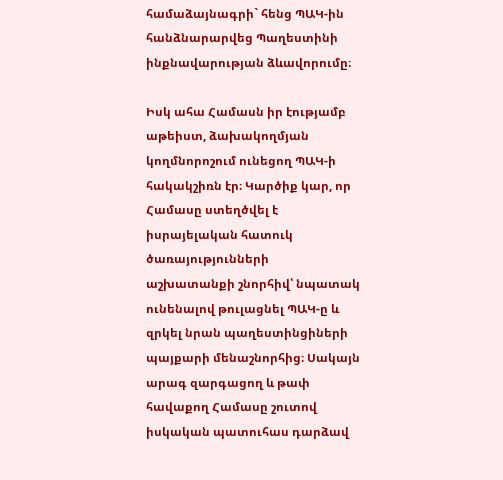համաձայնագրի` հենց ՊԱԿ-ին հանձնարարվեց Պաղեստինի ինքնավարության ձևավորումը։

Իսկ ահա Համասն իր էությամբ աթեիստ, ձախակողմյան կողմնորոշում ունեցող ՊԱԿ-ի հակակշիռն էր։ Կարծիք կար, որ Համասը ստեղծվել է իսրայելական հատուկ ծառայությունների աշխատանքի շնորհիվ՝ նպատակ ունենալով թուլացնել ՊԱԿ-ը և զրկել նրան պաղեստինցիների պայքարի մենաշնորհից։ Սակայն արագ զարգացող և թափ հավաքող Համասը շուտով  իսկական պատուհաս դարձավ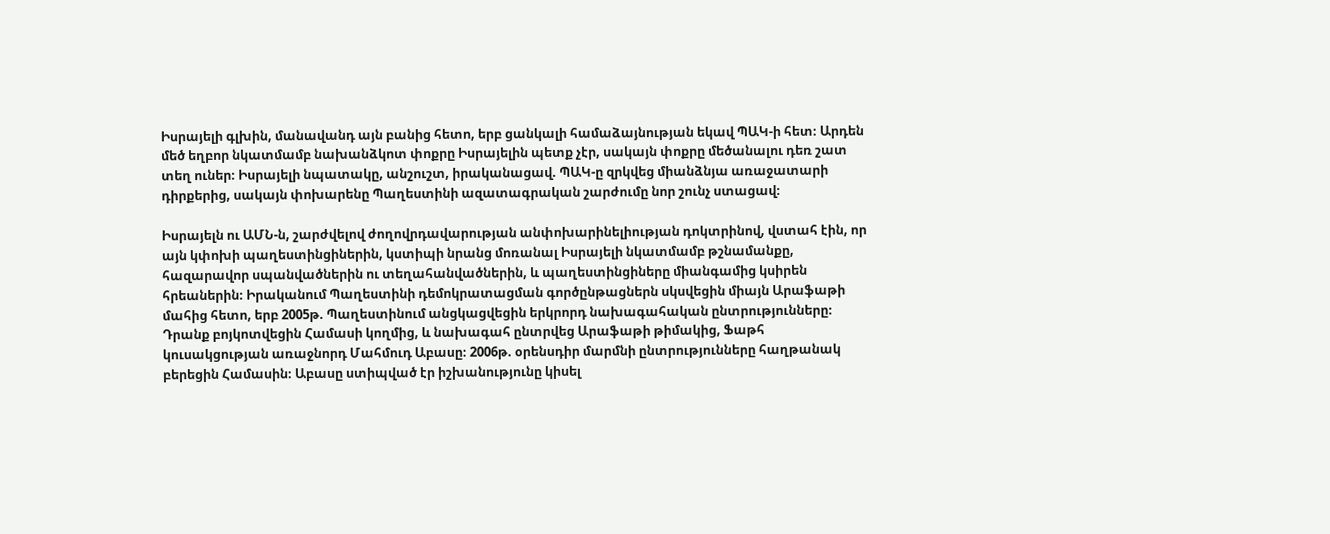Իսրայելի գլխին, մանավանդ այն բանից հետո, երբ ցանկալի համաձայնության եկավ ՊԱԿ-ի հետ։ Արդեն մեծ եղբոր նկատմամբ նախանձկոտ փոքրը Իսրայելին պետք չէր, սակայն փոքրը մեծանալու դեռ շատ տեղ ուներ։ Իսրայելի նպատակը, անշուշտ, իրականացավ. ՊԱԿ-ը զրկվեց միանձնյա առաջատարի դիրքերից, սակայն փոխարենը Պաղեստինի ազատագրական շարժումը նոր շունչ ստացավ։

Իսրայելն ու ԱՄՆ-ն, շարժվելով ժողովրդավարության անփոխարինելիության դոկտրինով, վստահ էին, որ այն կփոխի պաղեստինցիներին, կստիպի նրանց մոռանալ Իսրայելի նկատմամբ թշնամանքը, հազարավոր սպանվածներին ու տեղահանվածներին, և պաղեստինցիները միանգամից կսիրեն հրեաներին։ Իրականում Պաղեստինի դեմոկրատացման գործընթացներն սկսվեցին միայն Արաֆաթի մահից հետո, երբ 2005թ. Պաղեստինում անցկացվեցին երկրորդ նախագահական ընտրությունները։ Դրանք բոյկոտվեցին Համասի կողմից, և նախագահ ընտրվեց Արաֆաթի թիմակից, Ֆաթհ կուսակցության առաջնորդ Մահմուդ Աբասը։ 2006թ. օրենսդիր մարմնի ընտրությունները հաղթանակ բերեցին Համասին։ Աբասը ստիպված էր իշխանությունը կիսել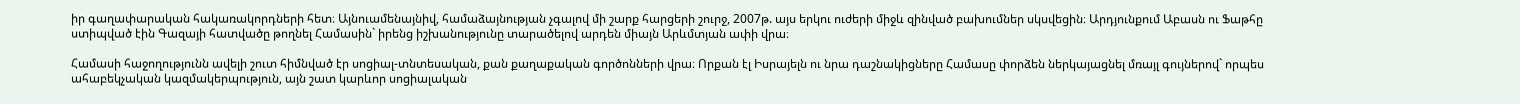իր գաղափարական հակառակորդների հետ։ Այնուամենայնիվ, համաձայնության չգալով մի շարք հարցերի շուրջ, 2007թ. այս երկու ուժերի միջև զինված բախումներ սկսվեցին։ Արդյունքում Աբասն ու Ֆաթհը ստիպված էին Գազայի հատվածը թողնել Համասին` իրենց իշխանությունը տարածելով արդեն միայն Արևմտյան ափի վրա։

Համասի հաջողությունն ավելի շուտ հիմնված էր սոցիալ-տնտեսական, քան քաղաքական գործոնների վրա։ Որքան էլ Իսրայելն ու նրա դաշնակիցները Համասը փորձեն ներկայացնել մռայլ գույներով` որպես ահաբեկչական կազմակերպություն, այն շատ կարևոր սոցիալական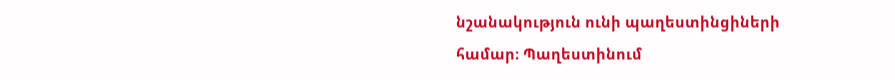նշանակություն ունի պաղեստինցիների համար։ Պաղեստինում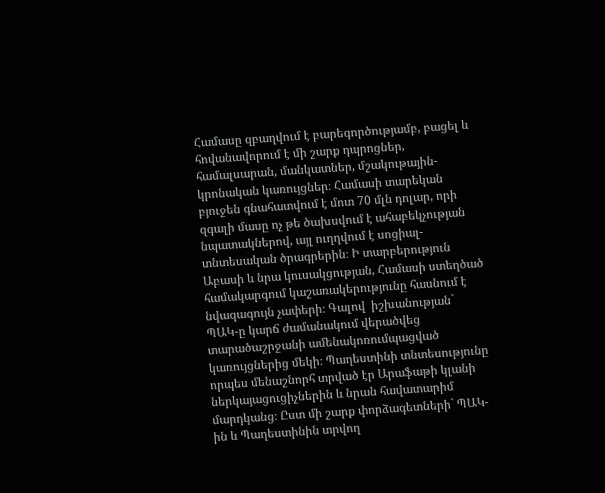Համասը զբաղվում է բարեգործությամբ, բացել և հովանավորում է մի շարք դպրոցներ, համալսարան, մանկատներ, մշակութային-կրոնական կառույցներ։ Համասի տարեկան բյուջեն գնահատվում է մոտ 70 մլն դոլար, որի զգալի մասը ոչ թե ծախսվում է ահաբեկչության նպատակներով, այլ ուղղվում է սոցիալ-տնտեսական ծրագրերին։ Ի տարբերություն Աբասի և նրա կուսակցության, Համասի ստեղծած համակարգում կաշառակերությունը հասնում է նվազագույն չափերի։ Գալով  իշխանության` ՊԱԿ-ը կարճ ժամանակում վերածվեց տարածաշրջանի ամենակոռումպացված կառույցներից մեկի։ Պաղեստինի տնտեսությունը որպես մենաշնորհ տրված էր Արաֆաթի կլանի ներկայացուցիչներին և նրան հավատարիմ մարդկանց։ Ըստ մի շարք փորձագետների` ՊԱԿ-ին և Պաղեստինին տրվող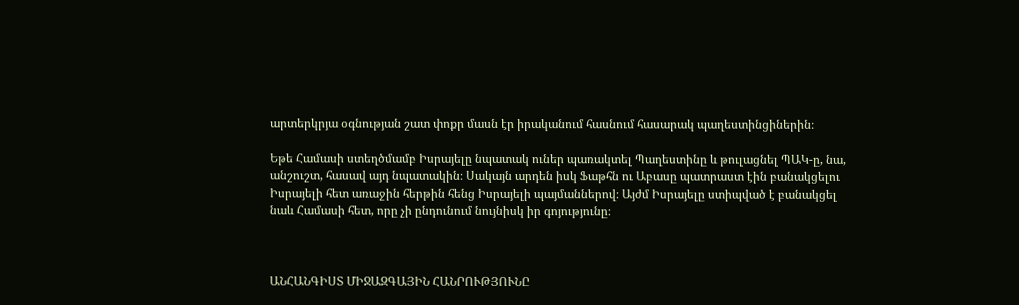արտերկրյա օգնության շատ փոքր մասն էր իրականում հասնում հասարակ պաղեստինցիներին։

Եթե Համասի ստեղծմամբ Իսրայելը նպատակ ուներ պառակտել Պաղեստինը և թուլացնել ՊԱԿ-ը, նա, անշուշտ, հասավ այդ նպատակին։ Սակայն արդեն իսկ Ֆաթհն ու Աբասը պատրաստ էին բանակցելու Իսրայելի հետ առաջին հերթին հենց Իսրայելի պայմաններով։ Այժմ Իսրայելը ստիպված է բանակցել նաև Համասի հետ, որը չի ընդունում նույնիսկ իր գոյությունը։



ԱՆՀԱՆԳԻՍՏ ՄԻՋԱԶԳԱՅԻՆ ՀԱՆՐՈՒԹՅՈՒՆԸ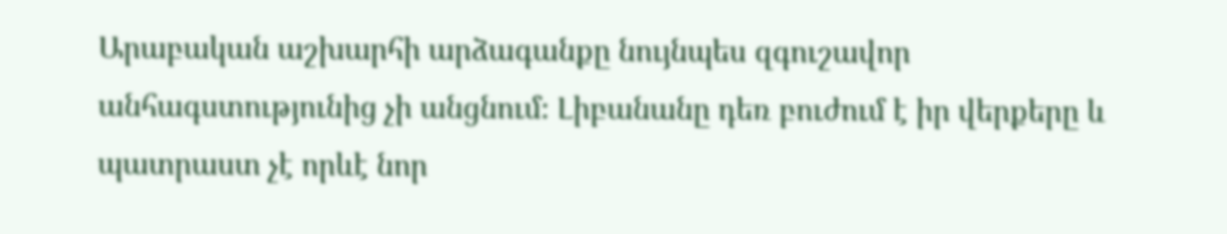Արաբական աշխարհի արձագանքը նույնպես զգուշավոր անհագստությունից չի անցնում։ Լիբանանը դեռ բուժում է իր վերքերը և պատրաստ չէ որևէ նոր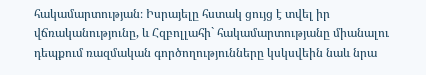հակամարտության։ Իսրայելը հստակ ցույց է տվել իր վճռականությունը, և Հզբոլլահի` հակամարտությանը միանալու դեպքում ռազմական գործողությունները կսկսվեին նաև նրա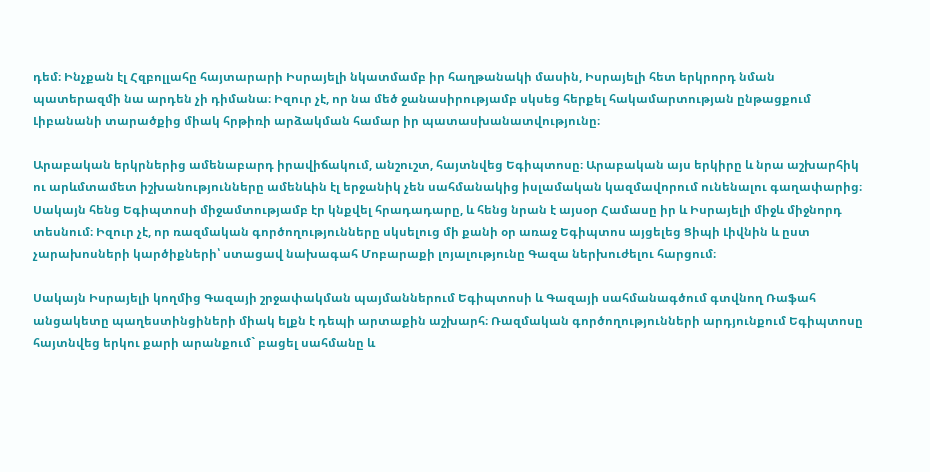դեմ։ Ինչքան էլ Հզբոլլահը հայտարարի Իսրայելի նկատմամբ իր հաղթանակի մասին, Իսրայելի հետ երկրորդ նման պատերազմի նա արդեն չի դիմանա։ Իզուր չէ, որ նա մեծ ջանասիրությամբ սկսեց հերքել հակամարտության ընթացքում Լիբանանի տարածքից միակ հրթիռի արձակման համար իր պատասխանատվությունը։

Արաբական երկրներից ամենաբարդ իրավիճակում, անշուշտ, հայտնվեց Եգիպտոսը։ Արաբական այս երկիրը և նրա աշխարհիկ ու արևմտամետ իշխանությունները ամենևին էլ երջանիկ չեն սահմանակից իսլամական կազմավորում ունենալու գաղափարից։ Սակայն հենց Եգիպտոսի միջամտությամբ էր կնքվել հրադադարը, և հենց նրան է այսօր Համասը իր և Իսրայելի միջև միջնորդ տեսնում։ Իզուր չէ, որ ռազմական գործողությունները սկսելուց մի քանի օր առաջ Եգիպտոս այցելեց Ցիպի Լիվնին և ըստ չարախոսների կարծիքների՝ ստացավ նախագահ Մոբարաքի լոյալությունը Գազա ներխուժելու հարցում։

Սակայն Իսրայելի կողմից Գազայի շրջափակման պայմաններում Եգիպտոսի և Գազայի սահմանագծում գտվնող Ռաֆահ անցակետը պաղեստինցիների միակ ելքն է դեպի արտաքին աշխարհ։ Ռազմական գործողությունների արդյունքում Եգիպտոսը հայտնվեց երկու քարի արանքում` բացել սահմանը և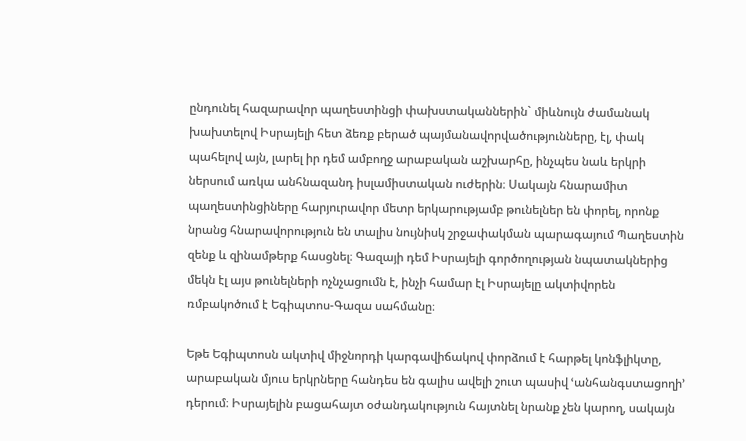ընդունել հազարավոր պաղեստինցի փախստականներին` միևնույն ժամանակ խախտելով Իսրայելի հետ ձեռք բերած պայմանավորվածությունները, էլ, փակ պահելով այն, լարել իր դեմ ամբողջ արաբական աշխարհը, ինչպես նաև երկրի ներսում առկա անհնազանդ իսլամիստական ուժերին։ Սակայն հնարամիտ պաղեստինցիները հարյուրավոր մետր երկարությամբ թունելներ են փորել, որոնք նրանց հնարավորություն են տալիս նույնիսկ շրջափակման պարագայում Պաղեստին զենք և զինամթերք հասցնել։ Գազայի դեմ Իսրայելի գործողության նպատակներից մեկն էլ այս թունելների ոչնչացումն է, ինչի համար էլ Իսրայելը ակտիվորեն ռմբակոծում է Եգիպտոս-Գազա սահմանը։

Եթե Եգիպտոսն ակտիվ միջնորդի կարգավիճակով փորձում է հարթել կոնֆլիկտը, արաբական մյուս երկրները հանդես են գալիս ավելի շուտ պասիվ ՙանհանգստացողի՚ դերում։ Իսրայելին բացահայտ օժանդակություն հայտնել նրանք չեն կարող, սակայն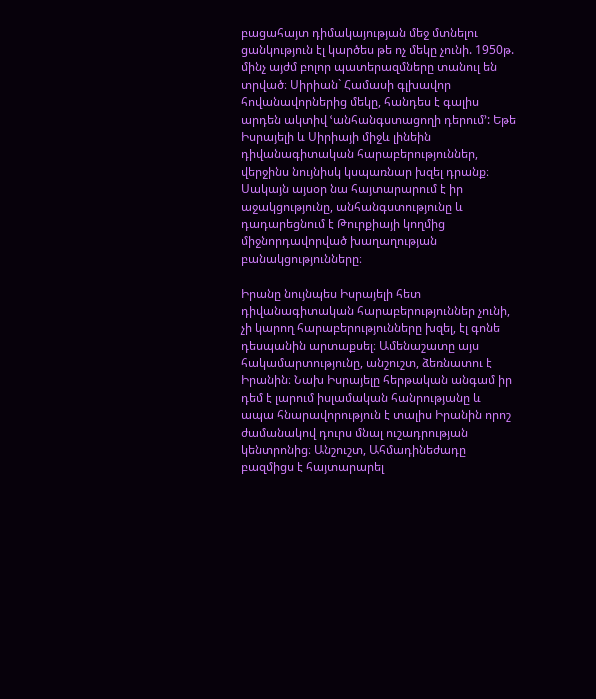բացահայտ դիմակայության մեջ մտնելու ցանկություն էլ կարծես թե ոչ մեկը չունի. 1950թ. մինչ այժմ բոլոր պատերազմները տանուլ են տրված։ Սիրիան` Համասի գլխավոր հովանավորներից մեկը, հանդես է գալիս արդեն ակտիվ ՙանհանգստացողի դերում՚: Եթե Իսրայելի և Սիրիայի միջև լինեին դիվանագիտական հարաբերություններ, վերջինս նույնիսկ կսպառնար խզել դրանք։ Սակայն այսօր նա հայտարարում է իր աջակցությունը, անհանգստությունը և դադարեցնում է Թուրքիայի կողմից միջնորդավորված խաղաղության բանակցությունները։

Իրանը նույնպես Իսրայելի հետ դիվանագիտական հարաբերություններ չունի, չի կարող հարաբերությունները խզել, էլ գոնե դեսպանին արտաքսել։ Ամենաշատը այս հակամարտությունը, անշուշտ, ձեռնատու է Իրանին։ Նախ Իսրայելը հերթական անգամ իր դեմ է լարում իսլամական հանրությանը և ապա հնարավորություն է տալիս Իրանին որոշ ժամանակով դուրս մնալ ուշադրության կենտրոնից։ Անշուշտ, Ահմադինեժադը բազմիցս է հայտարարել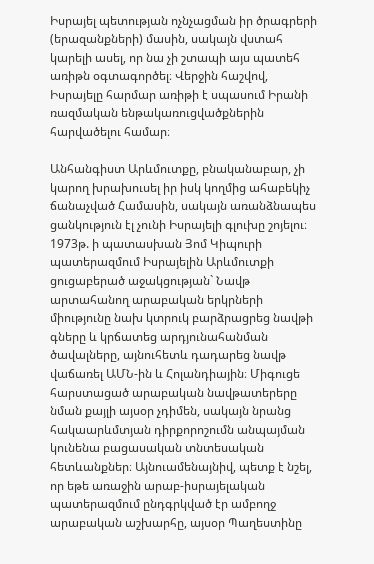Իսրայել պետության ոչնչացման իր ծրագրերի (երազանքների) մասին, սակայն վստահ կարելի ասել, որ նա չի շտապի այս պատեհ առիթն օգտագործել։ Վերջին հաշվով, Իսրայելը հարմար առիթի է սպասում Իրանի ռազմական ենթակառուցվածքներին հարվածելու համար։

Անհանգիստ Արևմուտքը, բնականաբար, չի կարող խրախուսել իր իսկ կողմից ահաբեկիչ ճանաչված Համասին, սակայն առանձնապես ցանկություն էլ չունի Իսրայելի գլուխը շոյելու։ 1973թ. ի պատասխան Յոմ Կիպուրի պատերազմում Իսրայելին Արևմուտքի ցուցաբերած աջակցության` Նավթ արտահանող արաբական երկրների միությունը նախ կտրուկ բարձրացրեց նավթի գները և կրճատեց արդյունահանման ծավալները, այնուհետև դադարեց նավթ վաճառել ԱՄՆ-ին և Հոլանդիային։ Միգուցե հարստացած արաբական նավթատերերը նման քայլի այսօր չդիմեն, սակայն նրանց հակաարևմտյան դիրքորոշումն անպայման կունենա բացասական տնտեսական հետևանքներ։ Այնուամենայնիվ, պետք է նշել, որ եթե առաջին արաբ-իսրայելական պատերազմում ընդգրկված էր ամբողջ արաբական աշխարհը, այսօր Պաղեստինը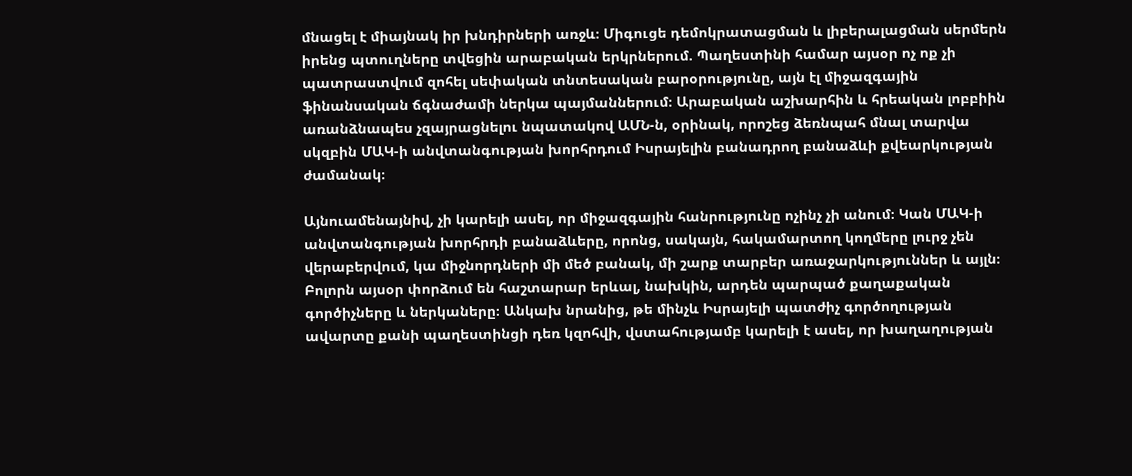մնացել է միայնակ իր խնդիրների առջև։ Միգուցե դեմոկրատացման և լիբերալացման սերմերն իրենց պտուղները տվեցին արաբական երկրներում. Պաղեստինի համար այսօր ոչ ոք չի պատրաստվում զոհել սեփական տնտեսական բարօրությունը, այն էլ միջազգային ֆինանսական ճգնաժամի ներկա պայմաններում։ Արաբական աշխարհին և հրեական լոբբիին առանձնապես չզայրացնելու նպատակով ԱՄՆ-ն, օրինակ, որոշեց ձեռնպահ մնալ տարվա սկզբին ՄԱԿ-ի անվտանգության խորհրդում Իսրայելին բանադրող բանաձևի քվեարկության ժամանակ։

Այնուամենայնիվ, չի կարելի ասել, որ միջազգային հանրությունը ոչինչ չի անում։ Կան ՄԱԿ-ի անվտանգության խորհրդի բանաձևերը, որոնց, սակայն, հակամարտող կողմերը լուրջ չեն վերաբերվում, կա միջնորդների մի մեծ բանակ, մի շարք տարբեր առաջարկություններ և այլն։ Բոլորն այսօր փորձում են հաշտարար երևալ, նախկին, արդեն պարպած քաղաքական գործիչները և ներկաները։ Անկախ նրանից, թե մինչև Իսրայելի պատժիչ գործողության ավարտը քանի պաղեստինցի դեռ կզոհվի, վստահությամբ կարելի է ասել, որ խաղաղության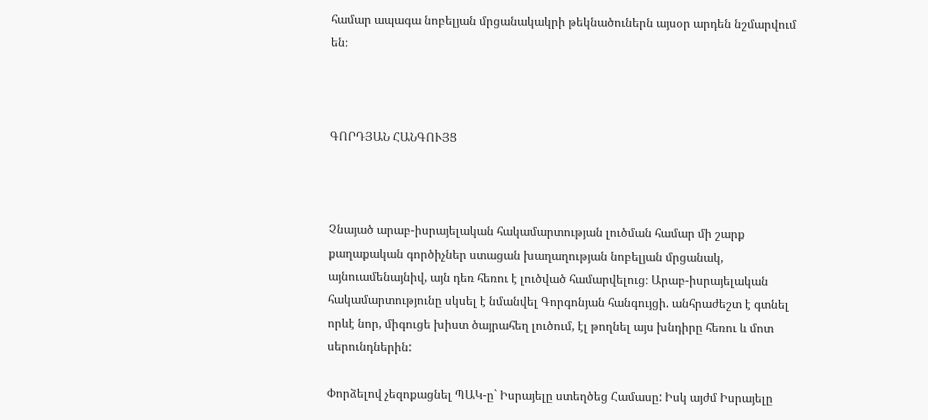համար ապագա նոբելյան մրցանակակրի թեկնածուներն այսօր արդեն նշմարվում են։



ԳՈՐԴՅԱՆ ՀԱՆԳՈՒՅՑ



Չնայած արաբ-իսրայելական հակամարտության լուծման համար մի շարք քաղաքական գործիչներ ստացան խաղաղության նոբելյան մրցանակ, այնուամենայնիվ, այն դեռ հեռու է լուծված համարվելուց։ Արաբ-իսրայելական հակամարտությունը սկսել է նմանվել Գորգոնյան հանգույցի. անհրաժեշտ է գտնել որևէ նոր, միգուցե խիստ ծայրահեղ լուծում, էլ թողնել այս խնդիրը հեռու և մոտ սերունդներին:

Փորձելով չեզոքացնել ՊԱԿ-ը` Իսրայելը ստեղծեց Համասը: Իսկ այժմ Իսրայելը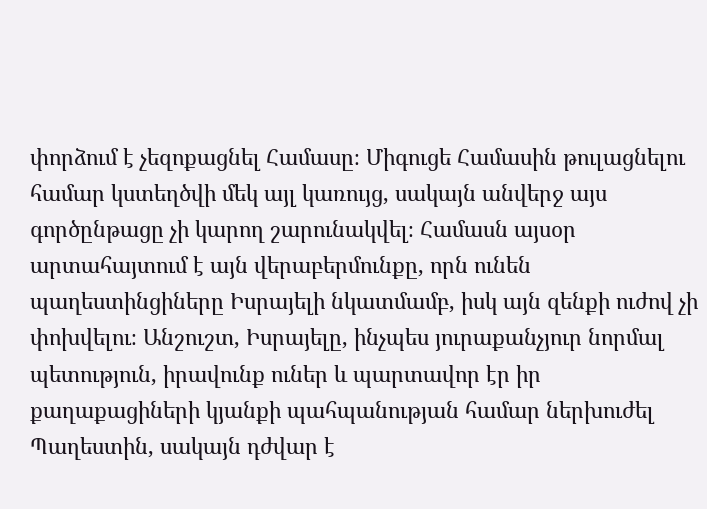փորձում է չեզոքացնել Համասը։ Միգուցե Համասին թուլացնելու համար կստեղծվի մեկ այլ կառույց, սակայն անվերջ այս գործընթացը չի կարող շարունակվել։ Համասն այսօր արտահայտում է այն վերաբերմունքը, որն ունեն պաղեստինցիները Իսրայելի նկատմամբ, իսկ այն զենքի ուժով չի փոխվելու։ Անշուշտ, Իսրայելը, ինչպես յուրաքանչյուր նորմալ պետություն, իրավունք ուներ և պարտավոր էր իր քաղաքացիների կյանքի պահպանության համար ներխուժել Պաղեստին, սակայն դժվար է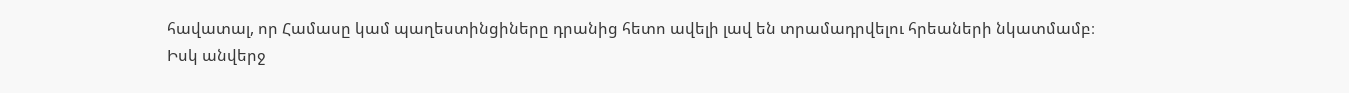հավատալ, որ Համասը կամ պաղեստինցիները դրանից հետո ավելի լավ են տրամադրվելու հրեաների նկատմամբ։ Իսկ անվերջ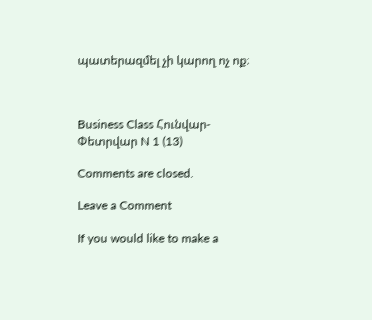պատերազմել չի կարող ոչ ոք։



Business Class Հունվար-Փետրվար N 1 (13)

Comments are closed.

Leave a Comment

If you would like to make a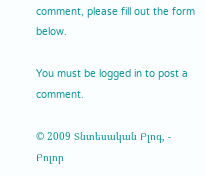comment, please fill out the form below.

You must be logged in to post a comment.

© 2009 Տնտեսական Բլոգ, - Բոլոր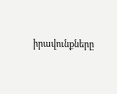իրավունքները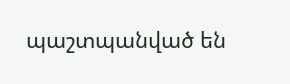պաշտպանված են